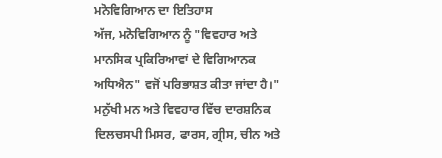ਮਨੋਵਿਗਿਆਨ ਦਾ ਇਤਿਹਾਸ
ਅੱਜ, ਮਨੋਵਿਗਿਆਨ ਨੂੰ "ਵਿਵਹਾਰ ਅਤੇ ਮਾਨਸਿਕ ਪ੍ਰਕਿਰਿਆਵਾਂ ਦੇ ਵਿਗਿਆਨਕ ਅਧਿਐਨ" ਵਜੋਂ ਪਰਿਭਾਸ਼ਤ ਕੀਤਾ ਜਾਂਦਾ ਹੈ।" ਮਨੁੱਖੀ ਮਨ ਅਤੇ ਵਿਵਹਾਰ ਵਿੱਚ ਦਾਰਸ਼ਨਿਕ ਦਿਲਚਸਪੀ ਮਿਸਰ, ਫਾਰਸ, ਗ੍ਰੀਸ, ਚੀਨ ਅਤੇ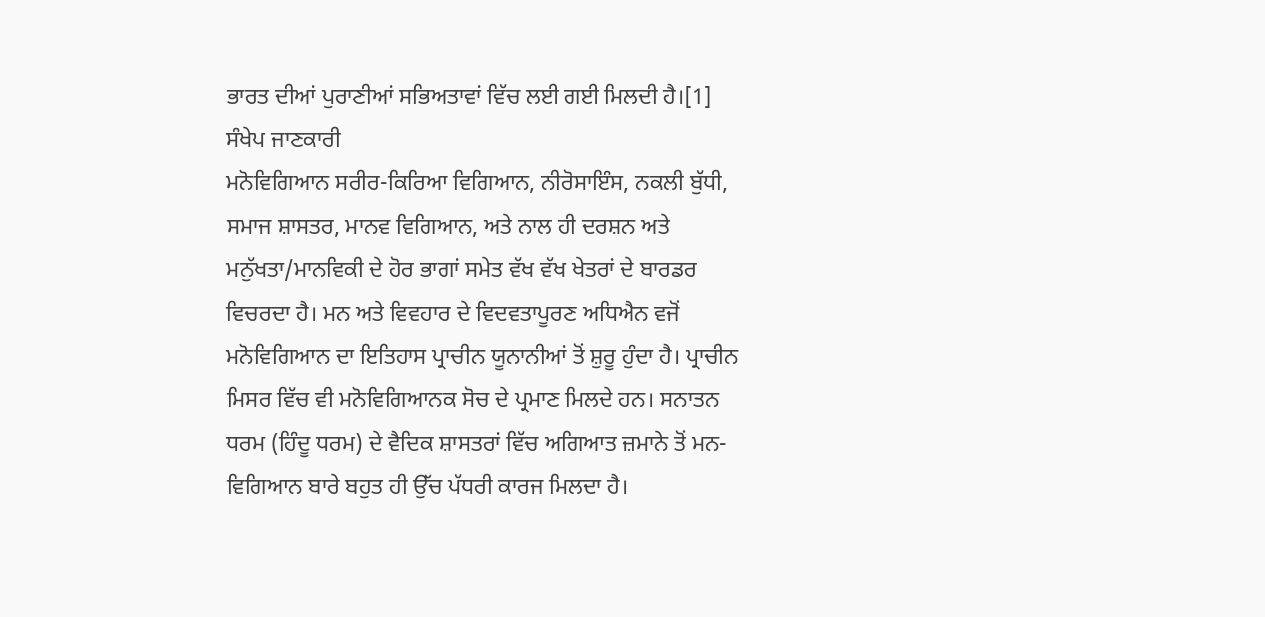ਭਾਰਤ ਦੀਆਂ ਪੁਰਾਣੀਆਂ ਸਭਿਅਤਾਵਾਂ ਵਿੱਚ ਲਈ ਗਈ ਮਿਲਦੀ ਹੈ।[1]
ਸੰਖੇਪ ਜਾਣਕਾਰੀ
ਮਨੋਵਿਗਿਆਨ ਸਰੀਰ-ਕਿਰਿਆ ਵਿਗਿਆਨ, ਨੀਰੋਸਾਇੰਸ, ਨਕਲੀ ਬੁੱਧੀ, ਸਮਾਜ ਸ਼ਾਸਤਰ, ਮਾਨਵ ਵਿਗਿਆਨ, ਅਤੇ ਨਾਲ ਹੀ ਦਰਸ਼ਨ ਅਤੇ ਮਨੁੱਖਤਾ/ਮਾਨਵਿਕੀ ਦੇ ਹੋਰ ਭਾਗਾਂ ਸਮੇਤ ਵੱਖ ਵੱਖ ਖੇਤਰਾਂ ਦੇ ਬਾਰਡਰ ਵਿਚਰਦਾ ਹੈ। ਮਨ ਅਤੇ ਵਿਵਹਾਰ ਦੇ ਵਿਦਵਤਾਪੂਰਣ ਅਧਿਐਨ ਵਜੋਂ ਮਨੋਵਿਗਿਆਨ ਦਾ ਇਤਿਹਾਸ ਪ੍ਰਾਚੀਨ ਯੂਨਾਨੀਆਂ ਤੋਂ ਸ਼ੁਰੂ ਹੁੰਦਾ ਹੈ। ਪ੍ਰਾਚੀਨ ਮਿਸਰ ਵਿੱਚ ਵੀ ਮਨੋਵਿਗਿਆਨਕ ਸੋਚ ਦੇ ਪ੍ਰਮਾਣ ਮਿਲਦੇ ਹਨ। ਸਨਾਤਨ ਧਰਮ (ਹਿੰਦੂ ਧਰਮ) ਦੇ ਵੈਦਿਕ ਸ਼ਾਸਤਰਾਂ ਵਿੱਚ ਅਗਿਆਤ ਜ਼ਮਾਨੇ ਤੋਂ ਮਨ-ਵਿਗਿਆਨ ਬਾਰੇ ਬਹੁਤ ਹੀ ਉੱਚ ਪੱਧਰੀ ਕਾਰਜ ਮਿਲਦਾ ਹੈ।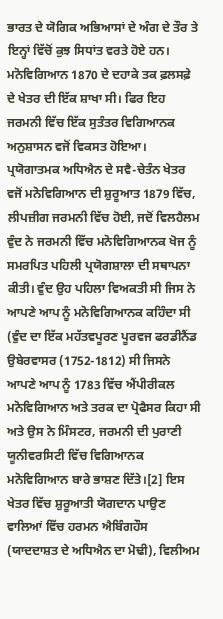ਭਾਰਤ ਦੇ ਯੋਗਿਕ ਅਭਿਆਸਾਂ ਦੇ ਅੰਗ ਦੇ ਤੌਰ ਤੇ ਇਨ੍ਹਾਂ ਵਿੱਚੋਂ ਕੁਝ ਸਿਧਾਂਤ ਵਰਤੇ ਹੋਏ ਹਨ।
ਮਨੋਵਿਗਿਆਨ 1870 ਦੇ ਦਹਾਕੇ ਤਕ ਫ਼ਲਸਫ਼ੇ ਦੇ ਖੇਤਰ ਦੀ ਇੱਕ ਸ਼ਾਖਾ ਸੀ। ਫਿਰ ਇਹ ਜਰਮਨੀ ਵਿੱਚ ਇੱਕ ਸੁਤੰਤਰ ਵਿਗਿਆਨਕ ਅਨੁਸ਼ਾਸਨ ਵਜੋਂ ਵਿਕਸਤ ਹੋਇਆ। ਪ੍ਰਯੋਗਾਤਮਕ ਅਧਿਐਨ ਦੇ ਸਵੈ-ਚੇਤੰਨ ਖੇਤਰ ਵਜੋਂ ਮਨੋਵਿਗਿਆਨ ਦੀ ਸ਼ੁਰੂਆਤ 1879 ਵਿੱਚ, ਲੀਪਜ਼ੀਗ ਜਰਮਨੀ ਵਿੱਚ ਹੋਈ, ਜਦੋਂ ਵਿਲਹੈਲਮ ਵੁੰਦ ਨੇ ਜਰਮਨੀ ਵਿੱਚ ਮਨੋਵਿਗਿਆਨਕ ਖੋਜ ਨੂੰ ਸਮਰਪਿਤ ਪਹਿਲੀ ਪ੍ਰਯੋਗਸ਼ਾਲਾ ਦੀ ਸਥਾਪਨਾ ਕੀਤੀ। ਵੁੰਦ ਉਹ ਪਹਿਲਾ ਵਿਅਕਤੀ ਸੀ ਜਿਸ ਨੇ ਆਪਣੇ ਆਪ ਨੂੰ ਮਨੋਵਿਗਿਆਨਕ ਕਹਿੰਦਾ ਸੀ (ਵੁੰਦ ਦਾ ਇੱਕ ਮਹੱਤਵਪੂਰਣ ਪੂਰਵਜ ਫਰਡੀਨੈਂਡ ਉਬੇਰਵਾਸਰ (1752-1812) ਸੀ ਜਿਸਨੇ ਆਪਣੇ ਆਪ ਨੂੰ 1783 ਵਿੱਚ ਐਂਪੀਰੀਕਲ ਮਨੋਵਿਗਿਆਨ ਅਤੇ ਤਰਕ ਦਾ ਪ੍ਰੋਫੈਸਰ ਕਿਹਾ ਸੀ ਅਤੇ ਉਸ ਨੇ ਮਿੰਸਟਰ, ਜਰਮਨੀ ਦੀ ਪੁਰਾਣੀ ਯੂਨੀਵਰਸਿਟੀ ਵਿੱਚ ਵਿਗਿਆਨਕ ਮਨੋਵਿਗਿਆਨ ਬਾਰੇ ਭਾਸ਼ਣ ਦਿੱਤੇ।[2] ਇਸ ਖੇਤਰ ਵਿੱਚ ਸ਼ੁਰੂਆਤੀ ਯੋਗਦਾਨ ਪਾਉਣ ਵਾਲਿਆਂ ਵਿੱਚ ਹਰਮਨ ਐਬਿੰਗਹੌਸ (ਯਾਦਦਾਸ਼ਤ ਦੇ ਅਧਿਐਨ ਦਾ ਮੋਢੀ), ਵਿਲੀਅਮ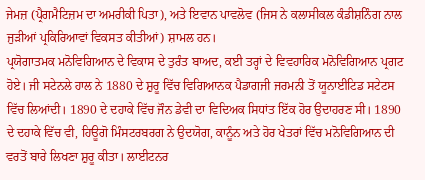ਜੇਮਜ਼ (ਪ੍ਰੈਗਮੈਟਿਜ਼ਮ ਦਾ ਅਮਰੀਕੀ ਪਿਤਾ), ਅਤੇ ਇਵਾਨ ਪਾਵਲੋਵ (ਜਿਸ ਨੇ ਕਲਾਸੀਕਲ ਕੰਡੀਸ਼ਨਿੰਗ ਨਾਲ ਜੁੜੀਆਂ ਪ੍ਰਕਿਰਿਆਵਾਂ ਵਿਕਸਤ ਕੀਤੀਆਂ) ਸ਼ਾਮਲ ਹਨ।
ਪ੍ਰਯੋਗਾਤਮਕ ਮਨੋਵਿਗਿਆਨ ਦੇ ਵਿਕਾਸ ਦੇ ਤੁਰੰਤ ਬਾਅਦ, ਕਈ ਤਰ੍ਹਾਂ ਦੇ ਵਿਵਹਾਰਿਕ ਮਨੋਵਿਗਿਆਨ ਪ੍ਰਗਟ ਹੋਏ। ਜੀ ਸਟੇਨਲੇ ਹਾਲ ਨੇ 1880 ਦੇ ਸ਼ੁਰੂ ਵਿੱਚ ਵਿਗਿਆਨਕ ਪੈਡਾਗਜੀ ਜਰਮਨੀ ਤੋਂ ਯੂਨਾਈਟਿਡ ਸਟੇਟਸ ਵਿੱਚ ਲਿਆਂਦੀ। 1890 ਦੇ ਦਹਾਕੇ ਵਿੱਚ ਜੌਨ ਡੇਵੀ ਦਾ ਵਿਦਿਅਕ ਸਿਧਾਂਤ ਇੱਕ ਹੋਰ ਉਦਾਹਰਣ ਸੀ। 1890 ਦੇ ਦਹਾਕੇ ਵਿੱਚ ਵੀ, ਹਿਊਗੋ ਮਿੰਸਟਰਬਰਗ ਨੇ ਉਦਯੋਗ, ਕਾਨੂੰਨ ਅਤੇ ਹੋਰ ਖੇਤਰਾਂ ਵਿੱਚ ਮਨੋਵਿਗਿਆਨ ਦੀ ਵਰਤੋਂ ਬਾਰੇ ਲਿਖਣਾ ਸ਼ੁਰੂ ਕੀਤਾ। ਲਾਈਟਨਰ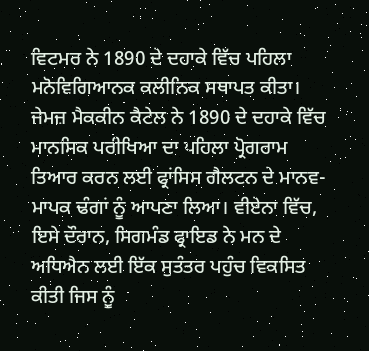ਵਿਟਮਰ ਨੇ 1890 ਦੇ ਦਹਾਕੇ ਵਿੱਚ ਪਹਿਲਾ ਮਨੋਵਿਗਿਆਨਕ ਕਲੀਨਿਕ ਸਥਾਪਤ ਕੀਤਾ। ਜੇਮਜ਼ ਮੈਕਕੀਨ ਕੈਟੇਲ ਨੇ 1890 ਦੇ ਦਹਾਕੇ ਵਿੱਚ ਮਾਨਸਿਕ ਪਰੀਖਿਆ ਦਾ ਪਹਿਲਾ ਪ੍ਰੋਗਰਾਮ ਤਿਆਰ ਕਰਨ ਲਈ ਫ੍ਰਾਂਸਿਸ ਗੈਲਟਨ ਦੇ ਮਾਨਵ-ਮਾਪਕ ਢੰਗਾਂ ਨੂੰ ਆਪਣਾ ਲਿਆ। ਵੀਏਨਾ ਵਿੱਚ, ਇਸੇ ਦੌਰਾਨ, ਸਿਗਮੰਡ ਫ੍ਰਾਇਡ ਨੇ ਮਨ ਦੇ ਅਧਿਐਨ ਲਈ ਇੱਕ ਸੁਤੰਤਰ ਪਹੁੰਚ ਵਿਕਸਿਤ ਕੀਤੀ ਜਿਸ ਨੂੰ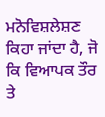ਮਨੋਵਿਸ਼ਲੇਸ਼ਣ ਕਿਹਾ ਜਾਂਦਾ ਹੈ, ਜੋ ਕਿ ਵਿਆਪਕ ਤੌਰ ਤੇ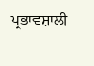ਪ੍ਰਭਾਵਸ਼ਾਲੀ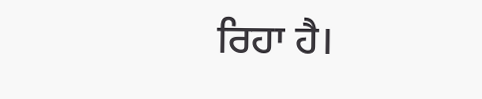ਰਿਹਾ ਹੈ।